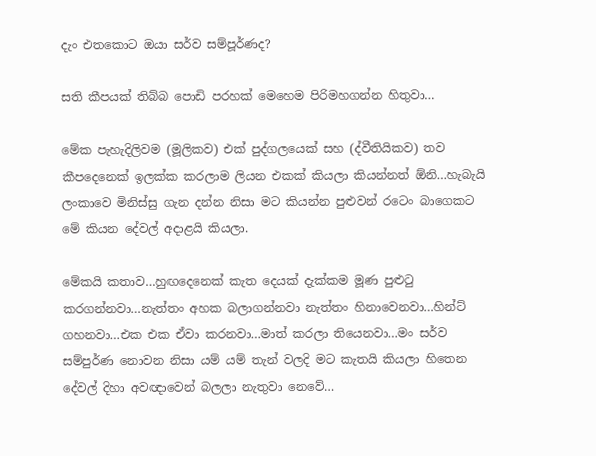දැං එතකොට ඔයා සර්ව සම්පූර්ණද?

සති කීපයක් තිබ්බ පොඩි පරහක් මෙහෙම පිරිමහගන්න හිතුවා…

මේක පැහැදිලිවම (මූලිකව) එක් පුද්ගලයෙක් සහ (ද්වීතියිකව) තව කීපදෙනෙක් ඉලක්ක කරලාම ලියන එකක් කියලා කියන්නත් ඕනි…හැබැයි ලංකාවෙ මිනිස්සු ගැන දන්න නිසා මට කියන්න පුළුවන් රටෙං බාගෙකට මේ කියන දේවල් අදාළයි කියලා.

මේකයි කතාව…හුඟදෙනෙක් කැත දෙයක් දැක්කම මූණ පුළුටු කරගන්නවා…නැත්තං අහක බලාගන්නවා නැත්තං හිනාවෙනවා…හින්ට් ගහනවා…එක එක ඒවා කරනවා…මාත් කරලා තියෙනවා…මං සර්ව සම්පුර්ණ නොවන නිසා යම් යම් තැන් වලදි මට කැතයි කියලා හිතෙන දේවල් දිහා අවඥාවෙන් බලලා නැතුවා නෙවේ…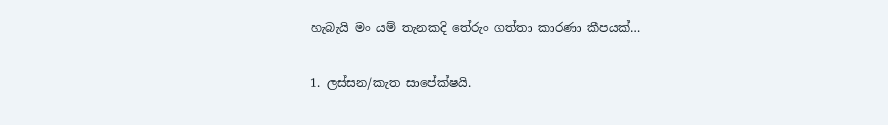හැබැයි මං යම් තැනකදි තේරුං ගත්තා කාරණා කීපයක්…

1. ලස්සන/කැත සාපේක්ෂයි.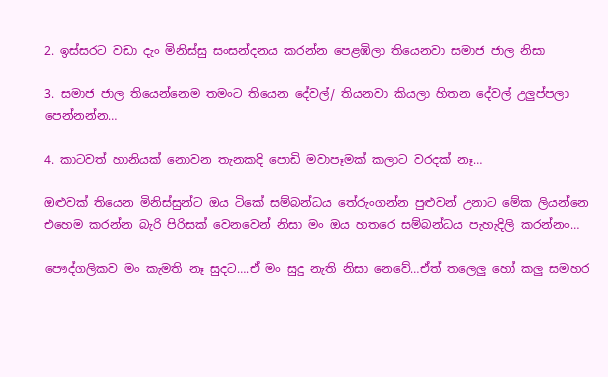2. ඉස්සරට වඩා දැං මිනිස්සු සංසන්දනය කරන්න පෙළඹිලා තියෙනවා සමාජ ජාල නිසා

3. සමාජ ජාල තියෙන්නෙම තමංට තියෙන දේවල්/ තියනවා කියලා හිතන දේවල් උලුප්පලා පෙන්නන්න…

4. කාටවත් හානියක් නොවන තැනකදි පොඩි මවාපෑමක් කලාට වරදක් නෑ…

ඔළුවක් තියෙන මිනිස්සුන්ට ඔය ටිකේ සම්බන්ධය තේරුංගන්න පුළුවන් උනාට මේක ලියන්නෙ එහෙම කරන්න බැරි පිරිසක් වෙනවෙන් නිසා මං ඔය හතරෙ සම්බන්ධය පැහැදිලි කරන්නං…

පෞද්ගලිකව මං කැමති නෑ සුදට….ඒ මං සුදු නැති නිසා නෙවේ…ඒත් තලෙලු හෝ කලු සමහර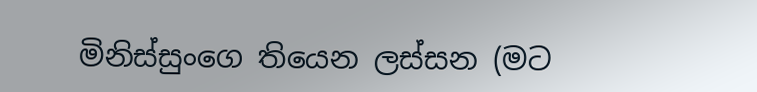මිනිස්සුංගෙ තියෙන ලස්සන (මට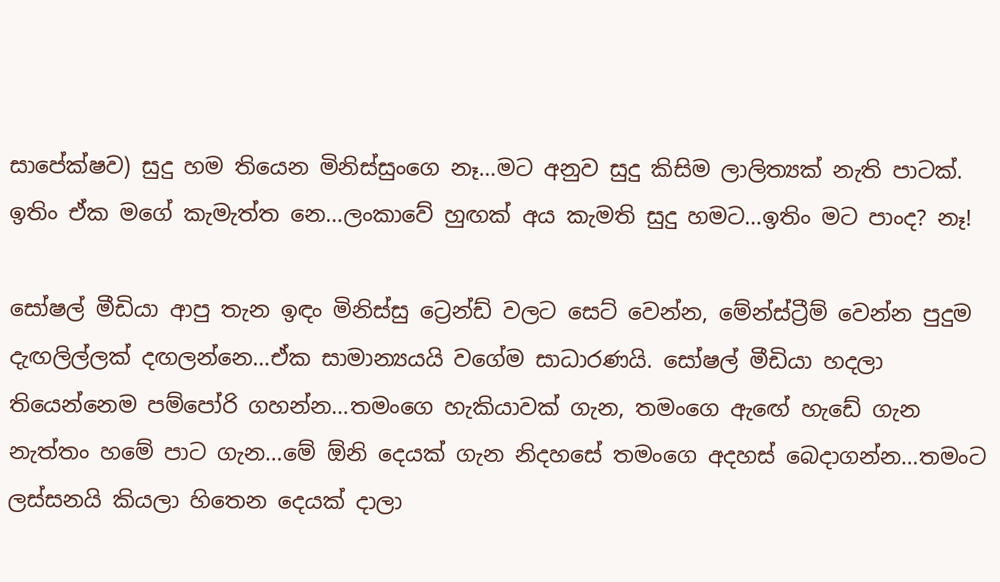සාපේක්ෂව) සුදු හම තියෙන මිනිස්සුංගෙ නෑ…මට අනුව සුදු කිසිම ලාලිත්‍යක් නැති පාටක්. ඉතිං ඒක මගේ කැමැත්ත නෙ…ලංකාවේ හුඟක් අය කැමති සුදු හමට…ඉතිං මට පාංද? නෑ!

සෝෂල් මීඩියා ආපු තැන ඉඳං මිනිස්සු ට්‍රෙන්ඩ් වලට සෙට් වෙන්න, මේන්ස්ට්‍රීම් වෙන්න පුදුම දැඟලිල්ලක් දඟලන්නෙ…ඒක සාමාන්‍යයයි වගේම සාධාරණයි. සෝෂල් මීඩියා හදලා තියෙන්නෙම පම්පෝරි ගහන්න…තමංගෙ හැකියාවක් ගැන, තමංගෙ ඇඟේ හැඩේ ගැන නැත්තං හමේ පාට ගැන…මේ ඕනි දෙයක් ගැන නිදහසේ තමංගෙ අදහස් බෙදාගන්න…තමංට ලස්සනයි කියලා හිතෙන දෙයක් දාලා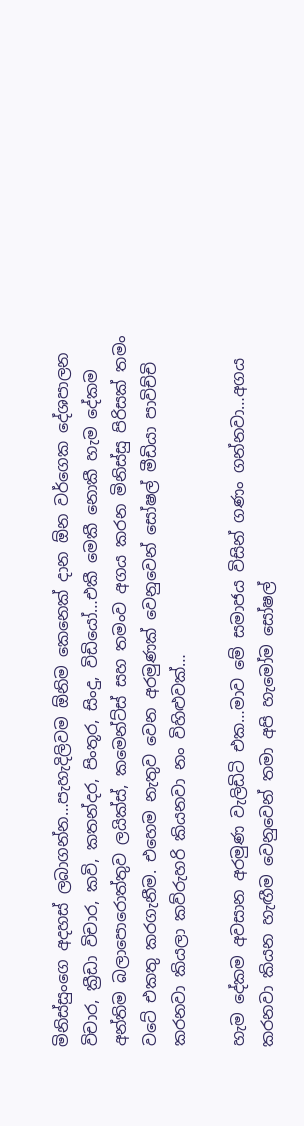මිනිස්සුංගෙ අදහස් ලබාගන්න…පැහැදිලිවම ඕනිම කෙනෙක් දාන ඕන වර්ගෙක දේශපාලන විචාර, ක්‍රීඩා විචාර, කවි, කතන්දර, පිංතූර, සිංදු, විඩියෝ…එකී මෙකී නොකී හැම දේකම අන්තිම බලාපොරොත්තුව ලයික්ස්, කමෙන්ට්ස් සහ තමංව අගය කරන මිනිස්සු පිරිසක් තමං වටේ එකතු කරගැනීම. එහෙම නැතුව වෙන අරමුණක් වෙනුවෙන් සෝෂල් මීඩියා පාවිච්චි කරනවා කියලා කව්රුහරි කියනවා නං විහිළුවක්…

හැම දේකම අවසාන අරමුණ වැලිඩිටි එක…මාව මේ සමාජය විසින් ගණං ගන්නවා…අගය කරනවා කියන හැඟීම වෙනුවෙන් තමා අපි හැමෝම සෝෂල්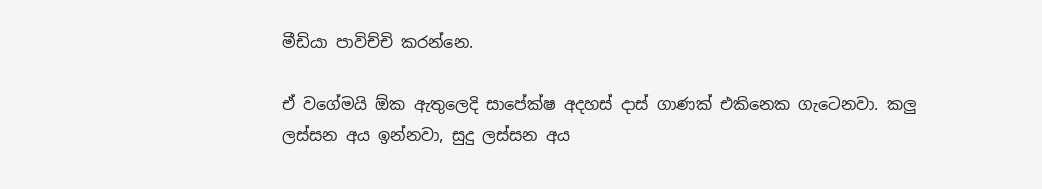මීඩියා පාවිච්චි කරන්නෙ.

ඒ වගේමයි ඕක ඇතුලෙදි සාපේක්ෂ අදහස් දාස් ගාණක් එකිනෙක ගැටෙනවා. කලු ලස්සන අය ඉන්නවා, සුදු ලස්සන අය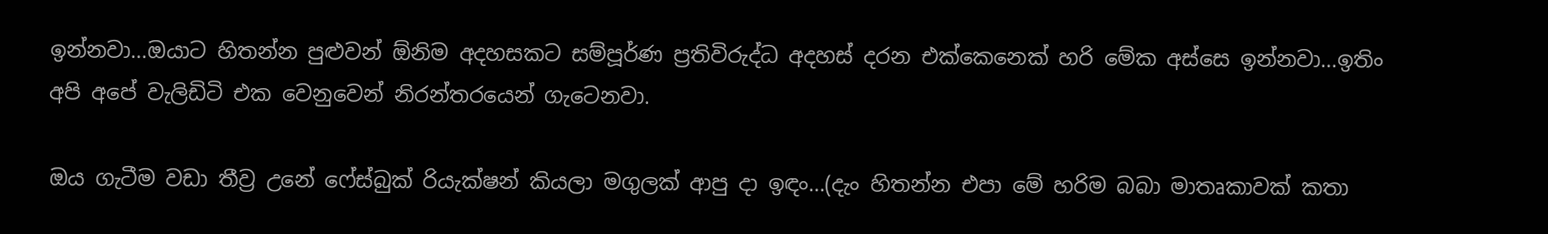ඉන්නවා…ඔයාට හිතන්න පුළුවන් ඕනිම අදහසකට සම්පූර්ණ ප්‍රතිවිරුද්ධ අදහස් දරන එක්කෙනෙක් හරි මේක අස්සෙ ඉන්නවා…ඉතිං අපි අපේ වැලිඩිටි එක වෙනුවෙන් නිරන්තරයෙන් ගැටෙනවා.

ඔය ගැටීම වඩා තීව්‍ර උනේ ෆේස්බුක් රියැක්ෂන් කියලා මගුලක් ආපු දා ඉඳං…(දැං හිතන්න එපා මේ හරිම බබා මාතෘකාවක් කතා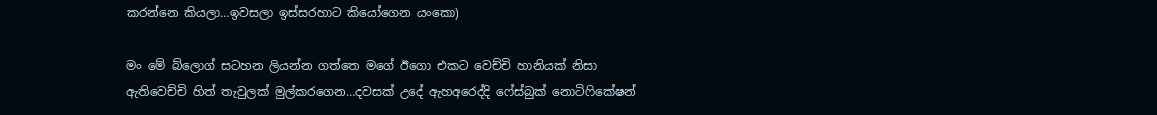කරන්නෙ කියලා…ඉවසලා ඉස්සරහාට කියෝගෙන යංකො)

මං මේ බ්ලොග් සටහන ලියන්න ගත්තෙ මගේ ඊගො එකට වෙච්චි හානියක් නිසා ඇතිවෙච්චි හිත් තැවුලක් මුල්කරගෙන…දවසක් උදේ ඇහඅරෙද්දි ෆේස්බුක් නොටිෆිකේෂන්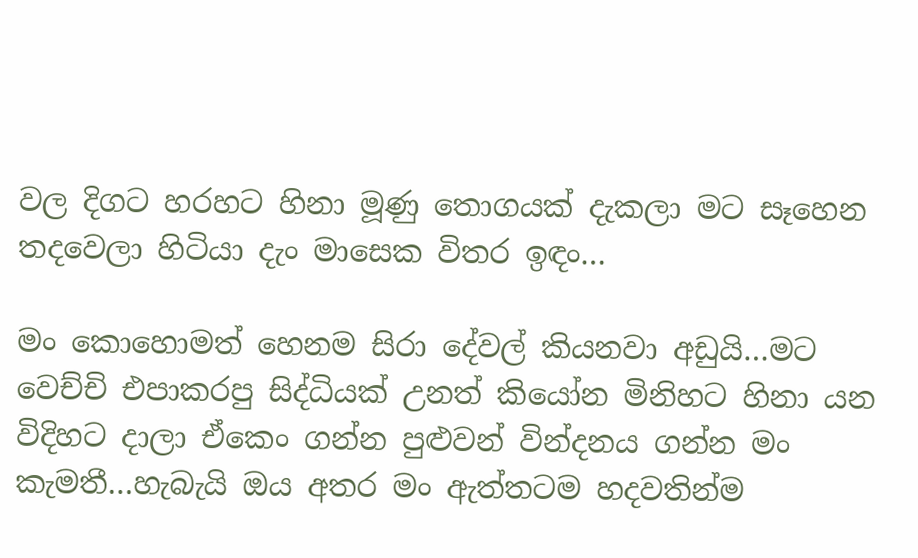වල දිගට හරහට හිනා මූණු තොගයක් දැකලා මට සෑහෙන තදවෙලා හිටියා දැං මාසෙක විතර ඉඳං…

මං කොහොමත් හෙනම සිරා දේවල් කියනවා අඩුයි…මට වෙච්චි එපාකරපු සිද්ධියක් උනත් කියෝන මිනිහට හිනා යන විදිහට දාලා ඒකෙං ගන්න පුළුවන් වින්දනය ගන්න මං කැමතී…හැබැයි ඔය අතර මං ඇත්තටම හදවතින්ම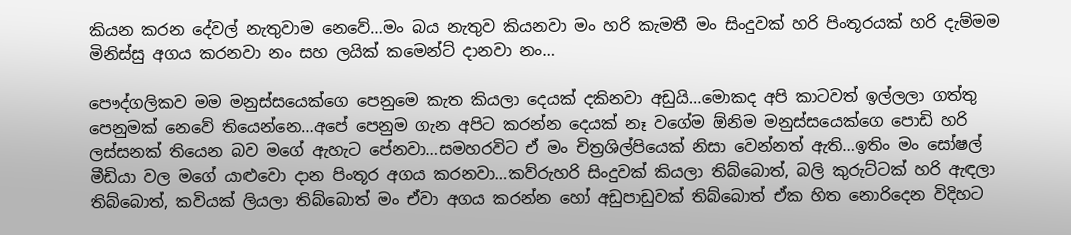කියන කරන දේවල් නැතුවාම නෙවේ…මං බය නැතුව කියනවා මං හරි කැමතී මං සිංදුවක් හරි පිංතූරයක් හරි දැම්මම මිනිස්සු අගය කරනවා නං සහ ලයික් කමෙන්ට් දානවා නං…

පෞද්ගලිකව මම මනුස්සයෙක්ගෙ පෙනුමෙ කැත කියලා දෙයක් දකිනවා අඩුයි…මොකද අපි කාටවත් ඉල්ලලා ගත්තු පෙනුමක් නෙවේ තියෙන්නෙ…අපේ පෙනුම ගැන අපිට කරන්න දෙයක් නෑ වගේම ඕනිම මනුස්සයෙක්ගෙ පොඩි හරි ලස්සනක් තියෙන බව මගේ ඇහැට පේනවා…සමහරවිට ඒ මං චිත්‍රශිල්පියෙක් නිසා වෙන්නත් ඇති…ඉතිං මං සෝෂල් මීඩියා වල මගේ යාළුවො දාන පිංතූර අගය කරනවා…කව්රුහරි සිංදුවක් කියලා තිබ්බොත්, බලි කුරුට්ටක් හරි ඇඳලා තිබ්බොත්, කවියක් ලියලා තිබ්බොත් මං ඒවා අගය කරන්න හෝ අඩුපාඩුවක් තිබ්බොත් ඒක හිත නොරිදෙන විදිහට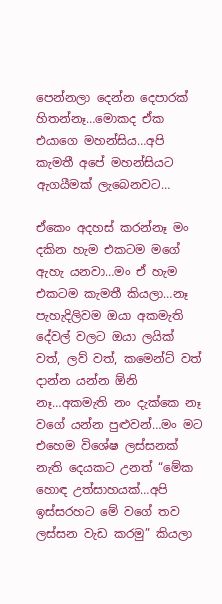පෙන්නලා දෙන්න දෙපාරක් හිතන්නෑ…මොකද ඒක එයාගෙ මහන්සිය…අපි කැමතී අපේ මහන්සියට ඇගයීමක් ලැබෙනවට…

ඒකෙං අදහස් කරන්නෑ මං දකින හැම එකටම මගේ ඇහැ යනවා…මං ඒ හැම එකටම කැමතී කියලා…නෑ පැහැදිලිවම ඔයා අකමැති දේවල් වලට ඔයා ලයික් වත්, ලව් වත්, කමෙන්ට් වත් දාන්න යන්න ඕනි නෑ…අකමැති නං දැක්කෙ නෑ වගේ යන්න පුළුවන්…මං මට එහෙම විශේෂ ලස්සනක් නැති දෙයකට උනත් “මේක හොඳ උත්සාහයක්…අපි ඉස්සරහට මේ වගේ තව ලස්සන වැඩ කරමු” කියලා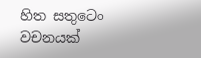හිත සතුටෙං වචනයක්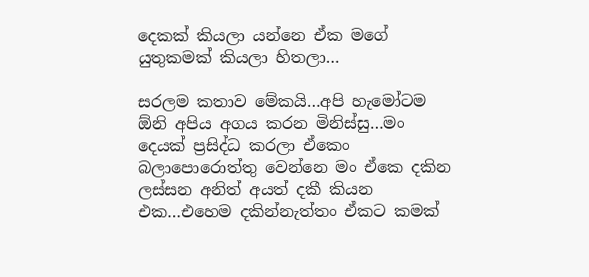දෙකක් කියලා යන්නෙ ඒක මගේ යුතුකමක් කියලා හිතලා…

සරලම කතාව මේකයි…අපි හැමෝටම ඕනි අපිය අගය කරන මිනිස්සු…මං දෙයක් ප්‍රසිද්ධ කරලා ඒකෙං බලාපොරොත්තු වෙන්නෙ මං ඒකෙ දකින ලස්සන අනිත් අයත් දකී කියන එක…එහෙම දකින්නැත්තං ඒකට කමක්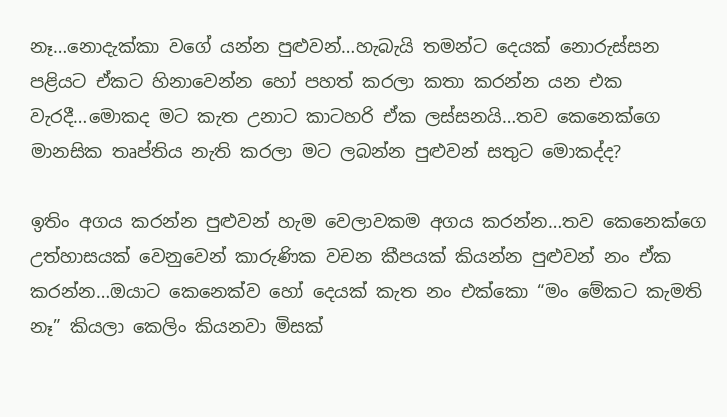නෑ…නොදැක්කා වගේ යන්න පුළුවන්…හැබැයි තමන්ට දෙයක් නොරුස්සන පළියට ඒකට හිනාවෙන්න හෝ පහත් කරලා කතා කරන්න යන එක වැරදී…මොකද මට කැත උනාට කාටහරි ඒක ලස්සනයි…තව කෙනෙක්ගෙ මානසික තෘප්තිය නැති කරලා මට ලබන්න පුළුවන් සතුට මොකද්ද?

ඉතිං අගය කරන්න පුළුවන් හැම වෙලාවකම අගය කරන්න…තව කෙනෙක්ගෙ උත්හාසයක් වෙනුවෙන් කාරුණික වචන කීපයක් කියන්න පුළුවන් නං ඒක කරන්න…ඔයාට කෙනෙක්ව හෝ දෙයක් කැත නං එක්කො “මං මේකට කැමති නෑ” කියලා කෙලිං කියනවා මිසක්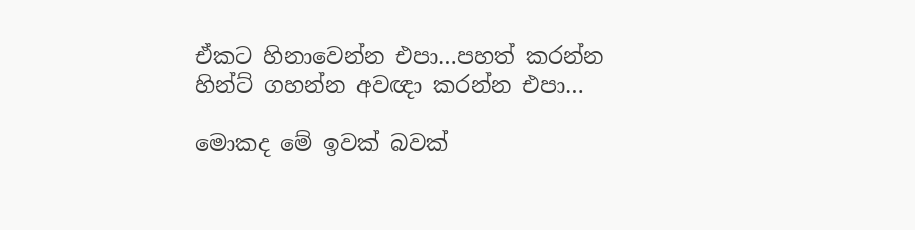ඒකට හිනාවෙන්න එපා…පහත් කරන්න හින්ට් ගහන්න අවඥා කරන්න එපා…

මොකද මේ ඉවක් බවක්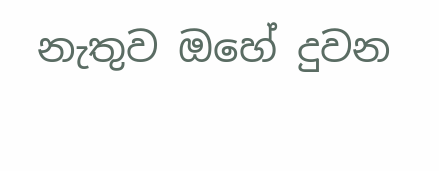නැතුව ඔහේ දුවන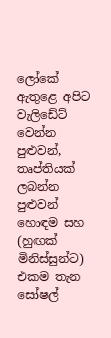ලෝකේ ඇතුළෙ අපිට වැලිඩේට් වෙන්න පුළුවන්, තෘප්තියක් ලබන්න පුළුවන් හොඳම සහ (හුඟක් මිනිස්සුන්ට) එකම තැන සෝෂල්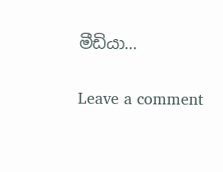මීඩියා…

Leave a comment